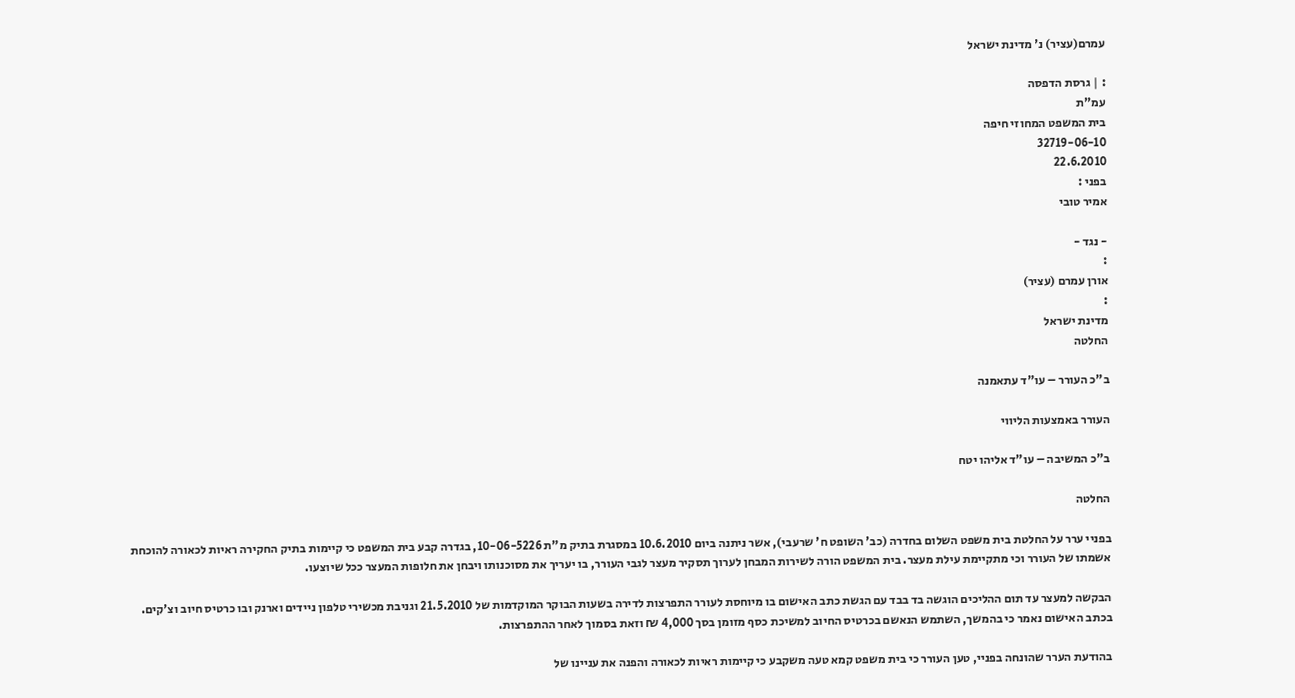עמרם(עציר) נ' מדינת ישראל

: | גרסת הדפסה
עמ"ת
בית המשפט המחוזי חיפה
32719-06-10
22.6.2010
בפני :
אמיר טובי

- נגד -
:
אורן עמרם (עציר)
:
מדינת ישראל
החלטה

ב"כ העורר – עו"ד עתאמנה

העורר באמצעות הליווי

ב"כ המשיבה – עו"ד אליהו יטח

החלטה

בפניי ערר על החלטת בית משפט השלום בחדרה (כב' השופט ח' שרעבי), אשר ניתנה ביום 10.6.2010 במסגרת בתיק מ"ת 10-06-5226, בגדרה קבע בית המשפט כי קיימות בתיק החקירה ראיות לכאורה להוכחת אשמתו של העורר וכי מתקיימת עילת מעצר. בית המשפט הורה לשירות המבחן לערוך תסקיר מעצר לגבי העורר, בו יעריך את מסוכנותו ויבחן את חלופות המעצר ככל שיוצעו.

הבקשה למעצר עד תום ההליכים הוגשה בד בבד עם הגשת כתב האישום בו מיוחסת לעורר התפרצות לדירה בשעות הבוקר המוקדמות של 21.5.2010 וגניבת מכשירי טלפון ניידים וארנק ובו כרטיס חיוב וצ'קים. בכתב האישום נאמר כי בהמשך, השתמש הנאשם בכרטיס החיוב למשיכת כסף מזומן בסך 4,000 ₪ וזאת בסמוך לאחר ההתפרצות.

בהודעת הערר שהונחה בפניי, טען העורר כי בית משפט קמא טעה משקבע כי קיימות ראיות לכאורה והפנה את עניינו של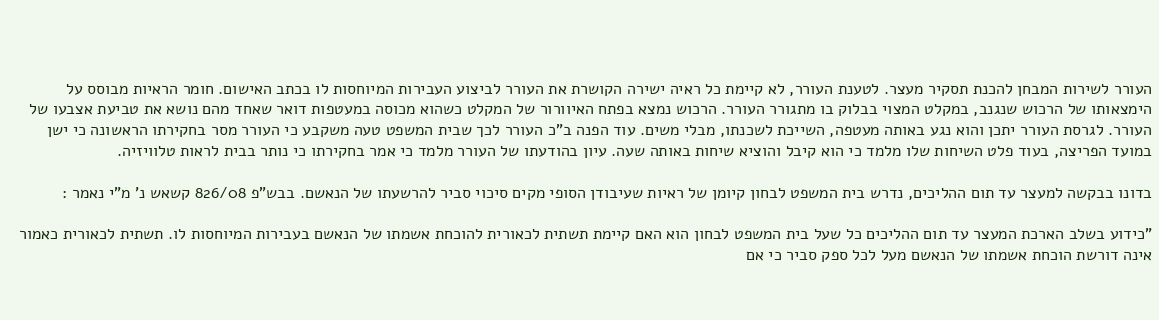העורר לשירות המבחן להכנת תסקיר מעצר. לטענת העורר, לא קיימת כל ראיה ישירה הקושרת את העורר לביצוע העבירות המיוחסות לו בכתב האישום. חומר הראיות מבוסס על הימצאותו של הרכוש שנגנב, במקלט המצוי בבלוק בו מתגורר העורר. הרכוש נמצא בפתח האיוורור של המקלט כשהוא מכוסה במעטפות דואר שאחד מהם נושא את טביעת אצבעו של העורר. לגרסת העורר יתכן והוא נגע באותה מעטפה, השייכת לשכנתו, מבלי משים. עוד הפנה ב"כ העורר לכך שבית המשפט טעה משקבע כי העורר מסר בחקירתו הראשונה כי ישן במועד הפריצה, בעוד פלט השיחות שלו מלמד כי הוא קיבל והוציא שיחות באותה שעה. עיון בהודעתו של העורר מלמד כי אמר בחקירתו כי נותר בבית לראות טלוויזיה.

בדונו בבקשה למעצר עד תום ההליכים, נדרש בית המשפט לבחון קיומן של ראיות שעיבודן הסופי מקים סיכוי סביר להרשעתו של הנאשם. בבש"פ 826/08 קשאש נ' מ"י נאמר :

"כידוע בשלב הארכת המעצר עד תום ההליכים כל שעל בית המשפט לבחון הוא האם קיימת תשתית לכאורית להוכחת אשמתו של הנאשם בעבירות המיוחסות לו. תשתית לכאורית כאמור אינה דורשת הוכחת אשמתו של הנאשם מעל לכל ספק סביר כי אם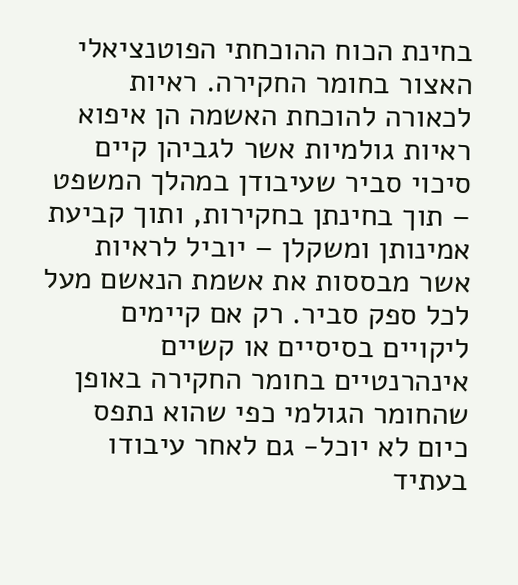בחינת הכוח ההוכחתי הפוטנציאלי האצור בחומר החקירה. ראיות לכאורה להוכחת האשמה הן איפוא ראיות גולמיות אשר לגביהן קיים סיכוי סביר שעיבודן במהלך המשפט – תוך בחינתן בחקירות, ותוך קביעת אמינותן ומשקלן – יוביל לראיות אשר מבססות את אשמת הנאשם מעל לכל ספק סביר. רק אם קיימים ליקויים בסיסיים או קשיים אינהרנטיים בחומר החקירה באופן שהחומר הגולמי כפי שהוא נתפס כיום לא יוכל- גם לאחר עיבודו בעתיד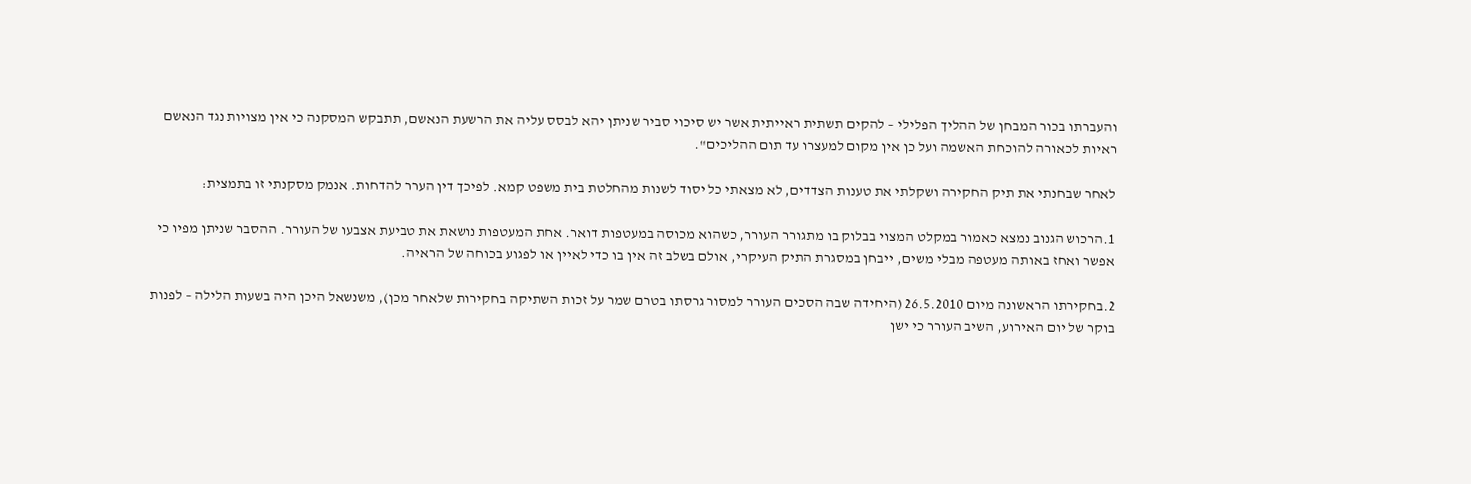והעברתו בכור המבחן של ההליך הפלילי – להקים תשתית ראייתית אשר יש סיכוי סביר שניתן יהא לבסס עליה את הרשעת הנאשם, תתבקש המסקנה כי אין מצויות נגד הנאשם ראיות לכאורה להוכחת האשמה ועל כן אין מקום למעצרו עד תום ההליכים".

לאחר שבחנתי את תיק החקירה ושקלתי את טענות הצדדים, לא מצאתי כל יסוד לשנות מהחלטת בית משפט קמא. לפיכך דין הערר להדחות. אנמק מסקנתי זו בתמצית:

1.הרכוש הגנוב נמצא כאמור במקלט המצוי בבלוק בו מתגורר העורר, כשהוא מכוסה במעטפות דואר. אחת המעטפות נושאת את טביעת אצבעו של העורר. ההסבר שניתן מפיו כי אפשר ואחז באותה מעטפה מבלי משים, ייבחן במסגרת התיק העיקרי, אולם בשלב זה אין בו כדי לאיין או לפגוע בכוחה של הראיה.

2.בחקירתו הראשונה מיום 26.5.2010 (היחידה שבה הסכים העורר למסור גרסתו בטרם שמר על זכות השתיקה בחקירות שלאחר מכן), משנשאל היכן היה בשעות הלילה – לפנות בוקר של יום האירוע, השיב העורר כי ישן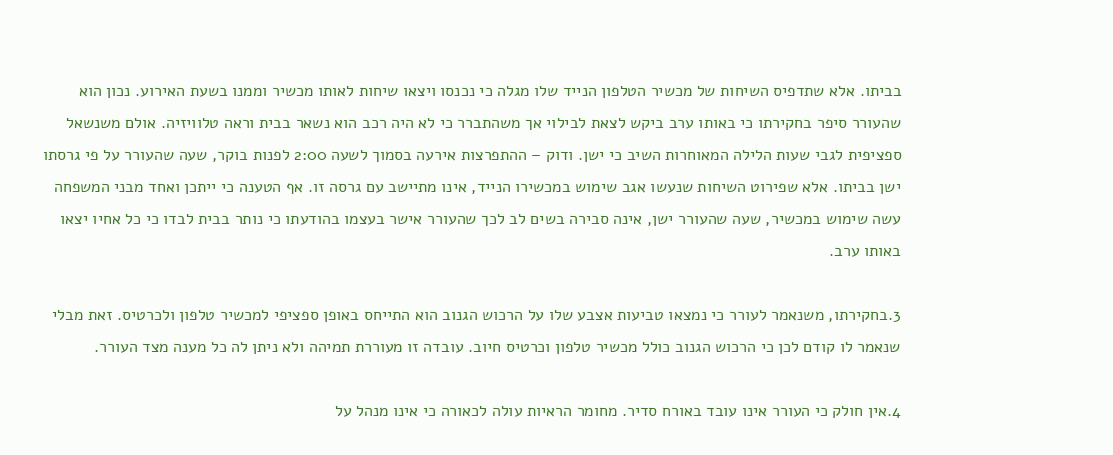בביתו. אלא שתדפיס השיחות של מכשיר הטלפון הנייד שלו מגלה כי נכנסו ויצאו שיחות לאותו מכשיר וממנו בשעת האירוע. נכון הוא שהעורר סיפר בחקירתו כי באותו ערב ביקש לצאת לבילוי אך משהתברר כי לא היה רכב הוא נשאר בבית וראה טלוויזיה. אולם משנשאל ספציפית לגבי שעות הלילה המאוחרות השיב כי ישן. ודוק – ההתפרצות אירעה בסמוך לשעה 2:00 לפנות בוקר, שעה שהעורר על פי גרסתו ישן בביתו. אלא שפירוט השיחות שנעשו אגב שימוש במכשירו הנייד, אינו מתיישב עם גרסה זו. אף הטענה כי ייתכן ואחד מבני המשפחה עשה שימוש במכשיר, שעה שהעורר ישן, אינה סבירה בשים לב לכך שהעורר אישר בעצמו בהודעתו כי נותר בבית לבדו כי כל אחיו יצאו באותו ערב.

3.בחקירתו, משנאמר לעורר כי נמצאו טביעות אצבע שלו על הרכוש הגנוב הוא התייחס באופן ספציפי למכשיר טלפון ולכרטיס. זאת מבלי שנאמר לו קודם לכן כי הרכוש הגנוב כולל מכשיר טלפון וכרטיס חיוב. עובדה זו מעוררת תמיהה ולא ניתן לה כל מענה מצד העורר.

4.אין חולק כי העורר אינו עובד באורח סדיר. מחומר הראיות עולה לכאורה כי אינו מנהל על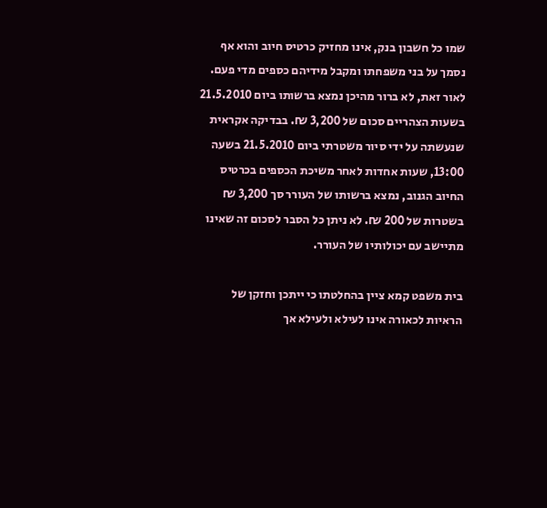שמו כל חשבון בנק, אינו מחזיק כרטיס חיוב והוא אף נסמך על בני משפחתו ומקבל מידיהם כספים מדי פעם. לאור זאת, לא ברור מהיכן נמצא ברשותו ביום 21.5.2010 בשעות הצהריים סכום של 3,200 ₪. בבדיקה אקראית שנעשתה על ידי סיור משטרתי ביום 21.5.2010 בשעה 13:00, שעות אחדות לאחר משיכת הכספים בכרטיס החיוב הגנוב, נמצא ברשותו של העורר סך 3,200 ₪ בשטרות של 200 ₪. לא ניתן כל הסבר לסכום זה שאינו מתיישב עם יכולותיו של העורר.

בית משפט קמא ציין בהחלטתו כי ייתכן וחזקן של הראיות לכאורה אינו לעילא ולעילא אך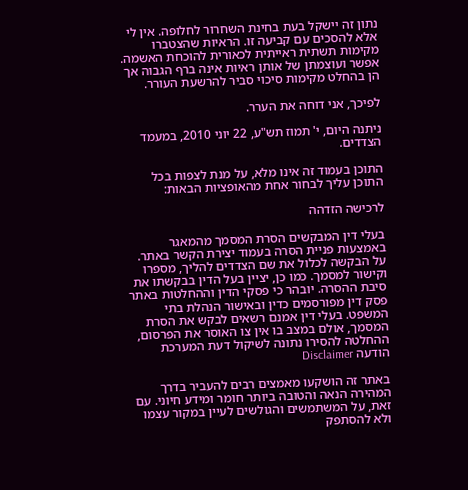נתון זה יישקל בעת בחינת השחרור לחלופה. אין לי אלא להסכים עם קביעה זו. הראיות שהצטברו מקימות תשתית ראייתית לכאורית להוכחת האשמה. אפשר ועוצמתן של אותן ראיות אינה ברף הגבוה אך הן בהחלט מקימות סיכוי סביר להרשעת העורר.

לפיכך, אני דוחה את הערר.

ניתנה היום, י' תמוז תש"ע, 22 יוני 2010, במעמד הצדדים.

התוכן בעמוד זה אינו מלא, על מנת לצפות בכל התוכן עליך לבחור אחת מהאופציות הבאות:

לרכישה הזדהה

בעלי דין המבקשים הסרת המסמך מהמאגר באמצעות פניית הסרה בעמוד יצירת הקשר באתר. על הבקשה לכלול את שם הצדדים להליך, מספרו וקישור למסמך. כמו כן, יציין בעל הדין בבקשתו את סיבת ההסרה. יובהר כי פסקי הדין וההחלטות באתר פסק דין מפורסמים כדין ובאישור הנהלת בתי המשפט. בעלי דין אמנם רשאים לבקש את הסרת המסמך, אולם במצב בו אין צו האוסר את הפרסום, ההחלטה להסירו נתונה לשיקול דעת המערכת
הודעה Disclaimer

באתר זה הושקעו מאמצים רבים להעביר בדרך המהירה הנאה והטובה ביותר חומר ומידע חיוני. עם זאת, על המשתמשים והגולשים לעיין במקור עצמו ולא להסתפק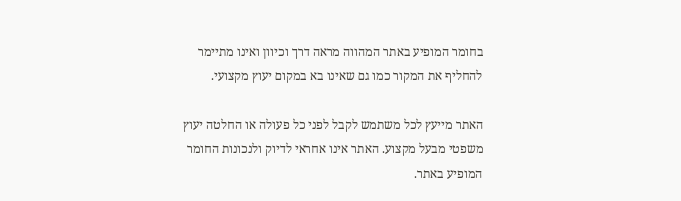בחומר המופיע באתר המהווה מראה דרך וכיוון ואינו מתיימר להחליף את המקור כמו גם שאינו בא במקום יעוץ מקצועי.

האתר מייעץ לכל משתמש לקבל לפני כל פעולה או החלטה יעוץ משפטי מבעל מקצוע. האתר אינו אחראי לדיוק ולנכונות החומר המופיע באתר.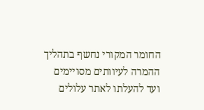החומר המקורי נחשף בתהליך ההמרה לעיוותים מסויימים ועד להעלתו לאתר עלולים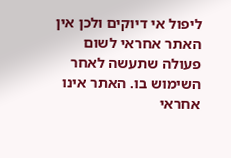ליפול אי דיוקים ולכן אין האתר אחראי לשום פעולה שתעשה לאחר השימוש בו. האתר אינו אחראי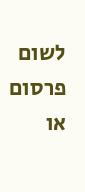לשום פרסום או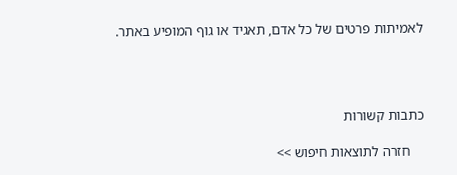לאמיתות פרטים של כל אדם, תאגיד או גוף המופיע באתר.




כתבות קשורות

    חזרה לתוצאות חיפוש >>